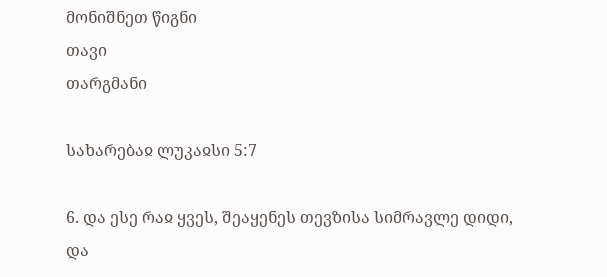მონიშნეთ წიგნი
თავი
თარგმანი

სახარებაჲ ლუკაჲსი 5:7

6. და ესე რაჲ ყვეს, შეაყენეს თევზისა სიმრავლე დიდი, და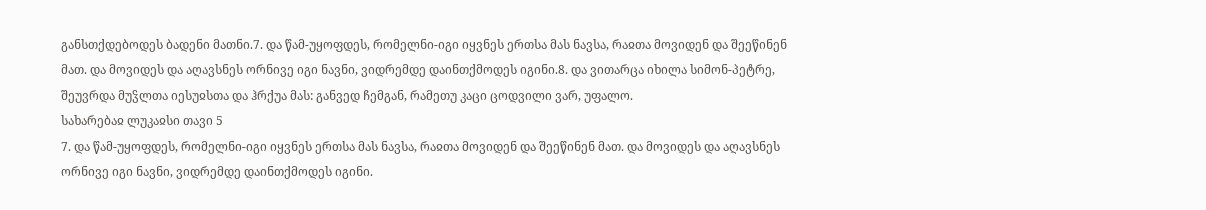განსთქდებოდეს ბადენი მათნი.7. და წამ-უყოფდეს, რომელნი-იგი იყვნეს ერთსა მას ნავსა, რაჲთა მოვიდენ და შეეწინენ მათ. და მოვიდეს და აღავსნეს ორნივე იგი ნავნი, ვიდრემდე დაინთქმოდეს იგინი.8. და ვითარცა იხილა სიმონ-პეტრე, შეუვრდა მუჴლთა იესუჲსთა და ჰრქუა მას: განვედ ჩემგან, რამეთუ კაცი ცოდვილი ვარ, უფალო.
სახარებაჲ ლუკაჲსი თავი 5
7. და წამ-უყოფდეს, რომელნი-იგი იყვნეს ერთსა მას ნავსა, რაჲთა მოვიდენ და შეეწინენ მათ. და მოვიდეს და აღავსნეს ორნივე იგი ნავნი, ვიდრემდე დაინთქმოდეს იგინი.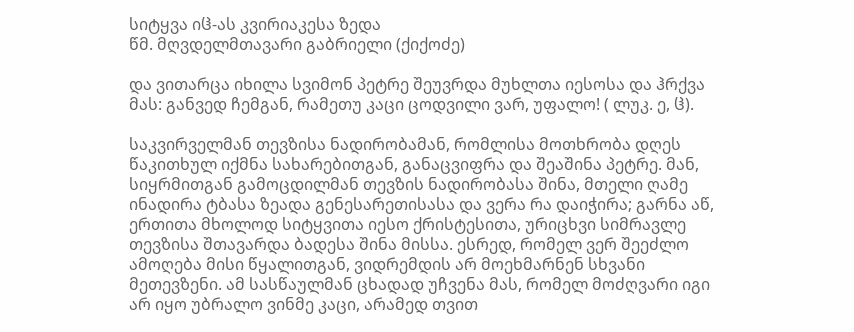სიტყვა იჱ-ას კვირიაკესა ზედა
წმ. მღვდელმთავარი გაბრიელი (ქიქოძე)

და ვითარცა იხილა სვიმონ პეტრე შეუვრდა მუხლთა იესოსა და ჰრქვა მას: განვედ ჩემგან, რამეთუ კაცი ცოდვილი ვარ, უფალო! ( ლუკ. ე, ჱ).

საკვირველმან თევზისა ნადირობამან, რომლისა მოთხრობა დღეს წაკითხულ იქმნა სახარებითგან, განაცვიფრა და შეაშინა პეტრე. მან, სიყრმითგან გამოცდილმან თევზის ნადირობასა შინა, მთელი ღამე ინადირა ტბასა ზეადა გენესარეთისასა და ვერა რა დაიჭირა; გარნა აწ, ერთითა მხოლოდ სიტყვითა იესო ქრისტესითა, ურიცხვი სიმრავლე თევზისა შთავარდა ბადესა შინა მისსა. ესრედ, რომელ ვერ შეეძლო ამოღება მისი წყალითგან, ვიდრემდის არ მოეხმარნენ სხვანი მეთევზენი. ამ სასწაულმან ცხადად უჩვენა მას, რომელ მოძღვარი იგი არ იყო უბრალო ვინმე კაცი, არამედ თვით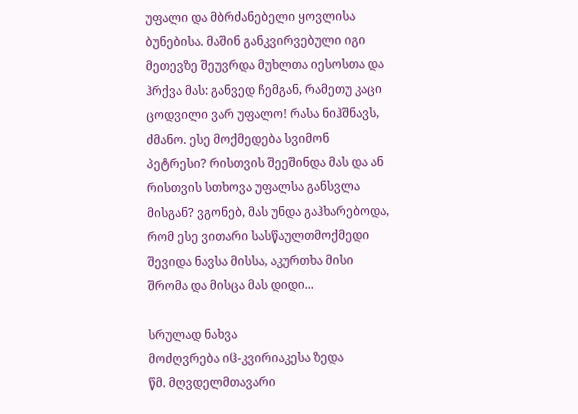უფალი და მბრძანებელი ყოვლისა ბუნებისა. მაშინ განკვირვებული იგი მეთევზე შეუვრდა მუხლთა იესოსთა და ჰრქვა მას: განვედ ჩემგან, რამეთუ კაცი ცოდვილი ვარ უფალო! რასა ნიჰშნავს, ძმანო. ესე მოქმედება სვიმონ პეტრესი? რისთვის შეეშინდა მას და ან რისთვის სთხოვა უფალსა განსვლა მისგან? ვგონებ, მას უნდა გაჰხარებოდა, რომ ესე ვითარი სასწაულთმოქმედი შევიდა ნავსა მისსა, აკურთხა მისი შრომა და მისცა მას დიდი...

სრულად ნახვა
მოძღვრება იჱ-კვირიაკესა ზედა
წმ. მღვდელმთავარი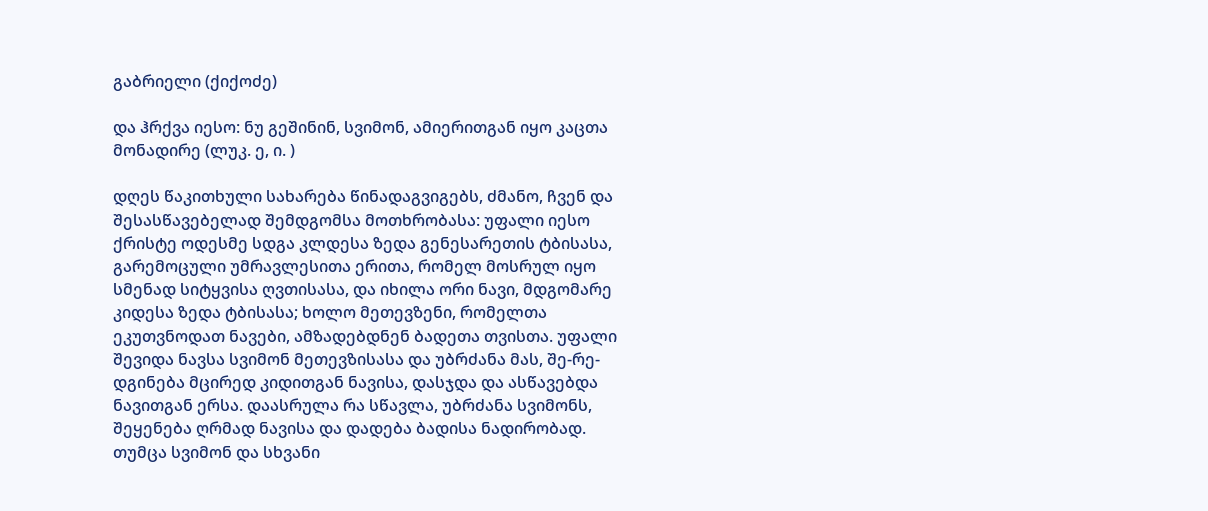გაბრიელი (ქიქოძე)

და ჰრქვა იესო: ნუ გეშინინ, სვიმონ, ამიერითგან იყო კაცთა მონადირე (ლუკ. ე, ი. )

დღეს წაკითხული სახარება წინადაგვიგებს, ძმანო, ჩვენ და შესასწავებელად შემდგომსა მოთხრობასა: უფალი იესო ქრისტე ოდესმე სდგა კლდესა ზედა გენესარეთის ტბისასა, გარემოცული უმრავლესითა ერითა, რომელ მოსრულ იყო სმენად სიტყვისა ღვთისასა, და იხილა ორი ნავი, მდგომარე კიდესა ზედა ტბისასა; ხოლო მეთევზენი, რომელთა ეკუთვნოდათ ნავები, ამზადებდნენ ბადეთა თვისთა. უფალი შევიდა ნავსა სვიმონ მეთევზისასა და უბრძანა მას, შე-რე-დგინება მცირედ კიდითგან ნავისა, დასჯდა და ასწავებდა ნავითგან ერსა. დაასრულა რა სწავლა, უბრძანა სვიმონს, შეყენება ღრმად ნავისა და დადება ბადისა ნადირობად. თუმცა სვიმონ და სხვანი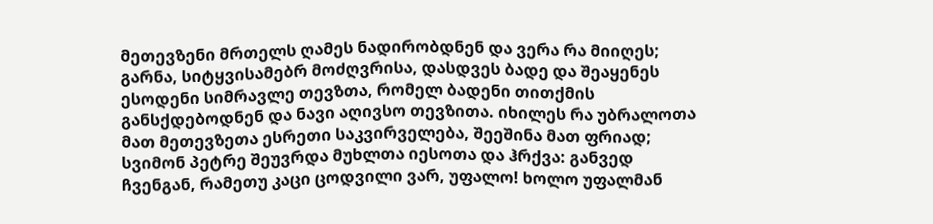მეთევზენი მრთელს ღამეს ნადირობდნენ და ვერა რა მიიღეს; გარნა, სიტყვისამებრ მოძღვრისა, დასდვეს ბადე და შეაყენეს ესოდენი სიმრავლე თევზთა, რომელ ბადენი თითქმის განსქდებოდნენ და ნავი აღივსო თევზითა. იხილეს რა უბრალოთა მათ მეთევზეთა ესრეთი საკვირველება, შეეშინა მათ ფრიად; სვიმონ პეტრე შეუვრდა მუხლთა იესოთა და ჰრქვა: განვედ ჩვენგან, რამეთუ კაცი ცოდვილი ვარ, უფალო! ხოლო უფალმან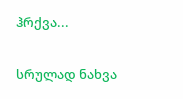ჰრქვა...

სრულად ნახვა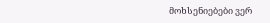მოხსენიებები ვერ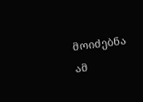მოიძებნა ამ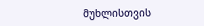მუხლისთვის